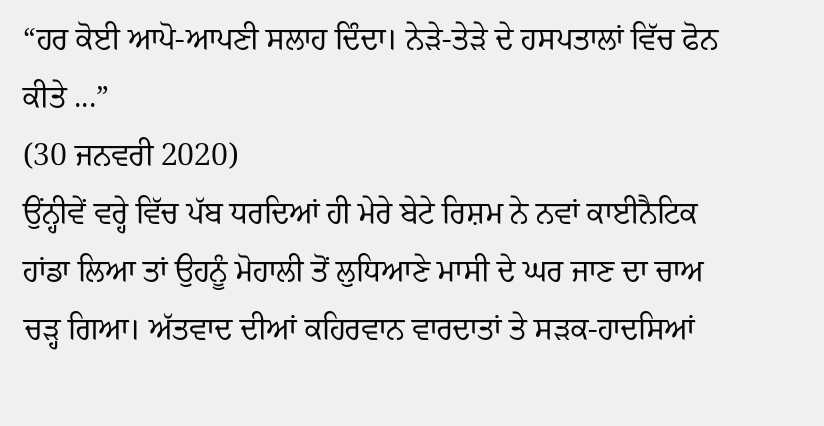“ਹਰ ਕੋਈ ਆਪੋ-ਆਪਣੀ ਸਲਾਹ ਦਿੰਦਾ। ਨੇੜੇ-ਤੇੜੇ ਦੇ ਹਸਪਤਾਲਾਂ ਵਿੱਚ ਫੋਨ ਕੀਤੇ ...”
(30 ਜਨਵਰੀ 2020)
ਉਂਨ੍ਹੀਵੇਂ ਵਰ੍ਹੇ ਵਿੱਚ ਪੱਬ ਧਰਦਿਆਂ ਹੀ ਮੇਰੇ ਬੇਟੇ ਰਿਸ਼ਮ ਨੇ ਨਵਾਂ ਕਾਈਨੈਟਿਕ ਹਾਂਡਾ ਲਿਆ ਤਾਂ ਉਹਨੂੰ ਮੋਹਾਲੀ ਤੋਂ ਲੁਧਿਆਣੇ ਮਾਸੀ ਦੇ ਘਰ ਜਾਣ ਦਾ ਚਾਅ ਚੜ੍ਹ ਗਿਆ। ਅੱਤਵਾਦ ਦੀਆਂ ਕਹਿਰਵਾਨ ਵਾਰਦਾਤਾਂ ਤੇ ਸੜਕ-ਹਾਦਸਿਆਂ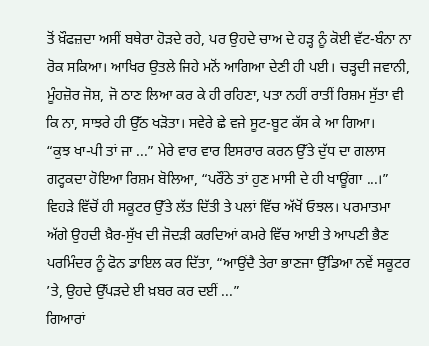ਤੋਂ ਖ਼ੌਫਜ਼ਦਾ ਅਸੀਂ ਬਥੇਰਾ ਹੋੜਦੇ ਰਹੇ, ਪਰ ਉਹਦੇ ਚਾਅ ਦੇ ਹੜ੍ਹ ਨੂੰ ਕੋਈ ਵੱਟ-ਬੰਨਾ ਨਾ ਰੋਕ ਸਕਿਆ। ਆਖਿਰ ਉਤਲੇ ਜਿਹੇ ਮਨੋਂ ਆਗਿਆ ਦੇਣੀ ਹੀ ਪਈ। ਚੜ੍ਹਦੀ ਜਵਾਨੀ, ਮੂੰਹਜ਼ੋਰ ਜੋਸ਼, ਜੋ ਠਾਣ ਲਿਆ ਕਰ ਕੇ ਹੀ ਰਹਿਣਾ, ਪਤਾ ਨਹੀਂ ਰਾਤੀਂ ਰਿਸ਼ਮ ਸੁੱਤਾ ਵੀ ਕਿ ਨਾ, ਸਾਝਰੇ ਹੀ ਉੱਠ ਖੜੋਤਾ। ਸਵੇਰੇ ਛੇ ਵਜੇ ਸੂਟ-ਬੂਟ ਕੱਸ ਕੇ ਆ ਗਿਆ।
“ਕੁਝ ਖਾ-ਪੀ ਤਾਂ ਜਾ ...” ਮੇਰੇ ਵਾਰ ਵਾਰ ਇਸਰਾਰ ਕਰਨ ਉੱਤੇ ਦੁੱਧ ਦਾ ਗਲਾਸ ਗਟ੍ਹਕਦਾ ਹੋਇਆ ਰਿਸ਼ਮ ਬੋਲਿਆ, “ਪਰੌਂਠੇ ਤਾਂ ਹੁਣ ਮਾਸੀ ਦੇ ਹੀ ਖਾਊਂਗਾ ...।”
ਵਿਹੜੇ ਵਿੱਚੋਂ ਹੀ ਸਕੂਟਰ ਉੱਤੇ ਲੱਤ ਦਿੱਤੀ ਤੇ ਪਲਾਂ ਵਿੱਚ ਅੱਖੋਂ ਓਝਲ। ਪਰਮਾਤਮਾ ਅੱਗੇ ਉਹਦੀ ਖ਼ੈਰ-ਸੁੱਖ ਦੀ ਜੋਦੜੀ ਕਰਦਿਆਂ ਕਮਰੇ ਵਿੱਚ ਆਈ ਤੇ ਆਪਣੀ ਭੈਣ ਪਰਮਿੰਦਰ ਨੂੰ ਫੋਨ ਡਾਇਲ ਕਰ ਦਿੱਤਾ, “ਆਉਂਦੈ ਤੇਰਾ ਭਾਣਜਾ ਉੱਡਿਆ ਨਵੇਂ ਸਕੂਟਰ ’ਤੇ, ਉਹਦੇ ਉੱਪੜਦੇ ਈ ਖ਼ਬਰ ਕਰ ਦਈਂ ...”
ਗਿਆਰਾਂ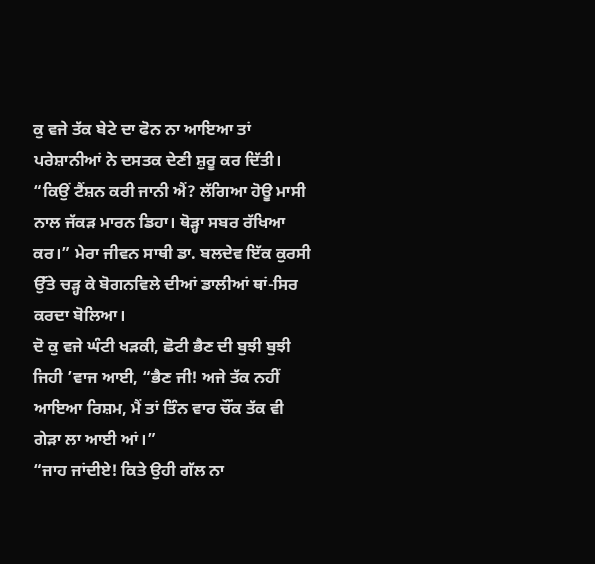ਕੁ ਵਜੇ ਤੱਕ ਬੇਟੇ ਦਾ ਫੋਨ ਨਾ ਆਇਆ ਤਾਂ ਪਰੇਸ਼ਾਨੀਆਂ ਨੇ ਦਸਤਕ ਦੇਣੀ ਸ਼ੁਰੂ ਕਰ ਦਿੱਤੀ।
“ਕਿਉਂ ਟੈਂਸ਼ਨ ਕਰੀ ਜਾਨੀ ਐਂ? ਲੱਗਿਆ ਹੋਊ ਮਾਸੀ ਨਾਲ ਜੱਕੜ ਮਾਰਨ ਡਿਹਾ। ਥੋੜ੍ਹਾ ਸਬਰ ਰੱਖਿਆ ਕਰ।” ਮੇਰਾ ਜੀਵਨ ਸਾਥੀ ਡਾ. ਬਲਦੇਵ ਇੱਕ ਕੁਰਸੀ ਉੱਤੇ ਚੜ੍ਹ ਕੇ ਬੋਗਨਵਿਲੇ ਦੀਆਂ ਡਾਲੀਆਂ ਥਾਂ-ਸਿਰ ਕਰਦਾ ਬੋਲਿਆ।
ਦੋ ਕੁ ਵਜੇ ਘੰਟੀ ਖੜਕੀ, ਛੋਟੀ ਭੈਣ ਦੀ ਬੁਝੀ ਬੁਝੀ ਜਿਹੀ ’ਵਾਜ ਆਈ, “ਭੈਣ ਜੀ! ਅਜੇ ਤੱਕ ਨਹੀਂ ਆਇਆ ਰਿਸ਼ਮ, ਮੈਂ ਤਾਂ ਤਿੰਨ ਵਾਰ ਚੌਂਕ ਤੱਕ ਵੀ ਗੇੜਾ ਲਾ ਆਈ ਆਂ।”
“ਜਾਹ ਜਾਂਦੀਏ! ਕਿਤੇ ਉਹੀ ਗੱਲ ਨਾ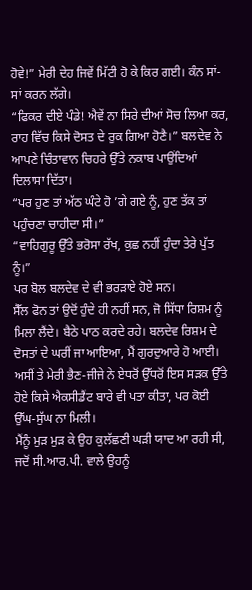ਹੋਵੇ!” ਮੇਰੀ ਦੇਹ ਜਿਵੇਂ ਮਿੱਟੀ ਹੋ ਕੇ ਕਿਰ ਗਈ। ਕੰਨ ਸਾਂ-ਸਾਂ ਕਰਨ ਲੱਗੇ।
“ਫਿਕਰ ਦੀਏ ਪੰਡੇ! ਐਵੇਂ ਨਾ ਸਿਰੇ ਦੀਆਂ ਸੋਚ ਲਿਆ ਕਰ, ਰਾਹ ਵਿੱਚ ਕਿਸੇ ਦੋਸਤ ਦੇ ਰੁਕ ਗਿਆ ਹੋਣੈ।” ਬਲਦੇਵ ਨੇ ਆਪਣੇ ਚਿੰਤਾਵਾਨ ਚਿਹਰੇ ਉੱਤੇ ਨਕਾਬ ਪਾਉਂਦਿਆਂ ਦਿਲਾਸਾ ਦਿੱਤਾ।
“ਪਰ ਹੁਣ ਤਾਂ ਅੱਠ ਘੰਟੇ ਹੋ ’ਗੇ ਗਏ ਨੂੰ, ਹੁਣ ਤੱਕ ਤਾਂ ਪਹੁੰਚਣਾ ਚਾਹੀਦਾ ਸੀ।”
“ਵਾਹਿਗੁਰੂ ਉੱਤੇ ਭਰੋਸਾ ਰੱਖ, ਕੁਛ ਨਹੀਂ ਹੁੰਦਾ ਤੇਰੇ ਪੁੱਤ ਨੂੰ।”
ਪਰ ਬੋਲ ਬਲਦੇਵ ਦੇ ਵੀ ਭਰੜਾਏ ਹੋਏ ਸਨ।
ਸੈੱਲ ਫੋਨ ਤਾਂ ਉਦੋਂ ਹੁੰਦੇ ਹੀ ਨਹੀਂ ਸਨ, ਜੋ ਸਿੱਧਾ ਰਿਸ਼ਮ ਨੂੰ ਮਿਲਾ ਲੈਂਦੇ। ਬੈਠੇ ਪਾਠ ਕਰਦੇ ਰਹੇ। ਬਲਦੇਵ ਰਿਸ਼ਮ ਦੇ ਦੋਸਤਾਂ ਦੇ ਘਰੀਂ ਜਾ ਆਇਆ, ਮੈਂ ਗੁਰਦੁਆਰੇ ਹੋ ਆਈ। ਅਸੀਂ ਤੇ ਮੇਰੀ ਭੈਣ-ਜੀਜੇ ਨੇ ਏਧਰੋਂ ਉੱਧਰੋਂ ਇਸ ਸੜਕ ਉੱਤੇ ਹੋਏ ਕਿਸੇ ਐਕਸੀਡੈਂਟ ਬਾਰੇ ਵੀ ਪਤਾ ਕੀਤਾ, ਪਰ ਕੋਈ ਉੱਘ-ਸੁੱਘ ਨਾ ਮਿਲੀ।
ਮੈਂਨੂੰ ਮੁੜ ਮੁੜ ਕੇ ਉਹ ਕੁਲੱਛਣੀ ਘੜੀ ਯਾਦ ਆ ਰਹੀ ਸੀ, ਜਦੋਂ ਸੀ.ਆਰ.ਪੀ. ਵਾਲੇ ਉਹਨੂੰ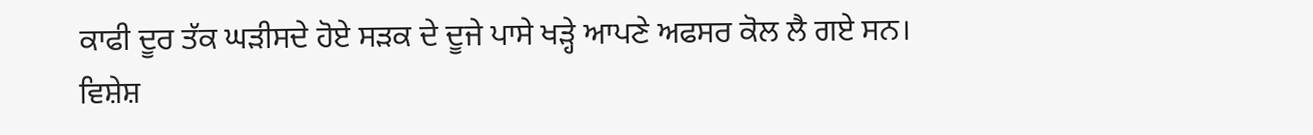ਕਾਫੀ ਦੂਰ ਤੱਕ ਘੜੀਸਦੇ ਹੋਏ ਸੜਕ ਦੇ ਦੂਜੇ ਪਾਸੇ ਖੜ੍ਹੇ ਆਪਣੇ ਅਫਸਰ ਕੋਲ ਲੈ ਗਏ ਸਨ। ਵਿਸ਼ੇਸ਼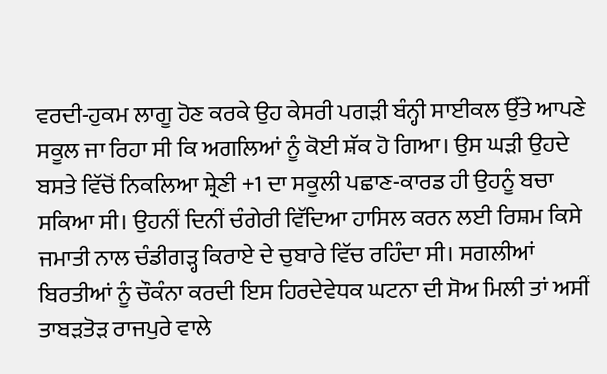ਵਰਦੀ-ਹੁਕਮ ਲਾਗੂ ਹੋਣ ਕਰਕੇ ਉਹ ਕੇਸਰੀ ਪਗੜੀ ਬੰਨ੍ਹੀ ਸਾਈਕਲ ਉੱਤੇ ਆਪਣੇ ਸਕੂਲ ਜਾ ਰਿਹਾ ਸੀ ਕਿ ਅਗਲਿਆਂ ਨੂੰ ਕੋਈ ਸ਼ੱਕ ਹੋ ਗਿਆ। ਉਸ ਘੜੀ ਉਹਦੇ ਬਸਤੇ ਵਿੱਚੋਂ ਨਿਕਲਿਆ ਸ਼੍ਰੇਣੀ +1 ਦਾ ਸਕੂਲੀ ਪਛਾਣ-ਕਾਰਡ ਹੀ ਉਹਨੂੰ ਬਚਾ ਸਕਿਆ ਸੀ। ਉਹਨੀਂ ਦਿਨੀਂ ਚੰਗੇਰੀ ਵਿੱਦਿਆ ਹਾਸਿਲ ਕਰਨ ਲਈ ਰਿਸ਼ਮ ਕਿਸੇ ਜਮਾਤੀ ਨਾਲ ਚੰਡੀਗੜ੍ਹ ਕਿਰਾਏ ਦੇ ਚੁਬਾਰੇ ਵਿੱਚ ਰਹਿੰਦਾ ਸੀ। ਸਗਲੀਆਂ ਬਿਰਤੀਆਂ ਨੂੰ ਚੌਕੰਨਾ ਕਰਦੀ ਇਸ ਹਿਰਦੇਵੇਧਕ ਘਟਨਾ ਦੀ ਸੋਅ ਮਿਲੀ ਤਾਂ ਅਸੀਂ ਤਾਬੜਤੋੜ ਰਾਜਪੁਰੇ ਵਾਲੇ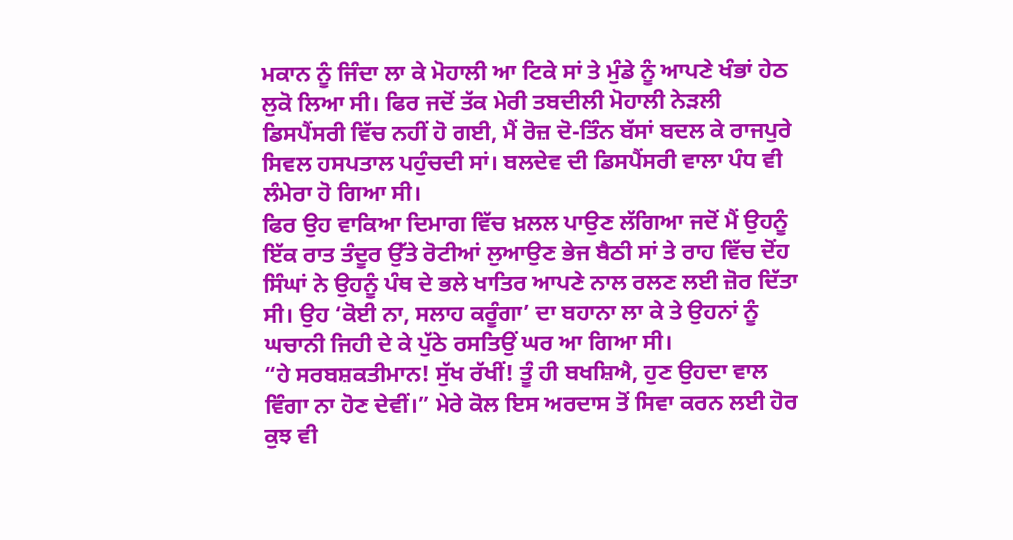ਮਕਾਨ ਨੂੰ ਜਿੰਦਾ ਲਾ ਕੇ ਮੋਹਾਲੀ ਆ ਟਿਕੇ ਸਾਂ ਤੇ ਮੁੰਡੇ ਨੂੰ ਆਪਣੇ ਖੰਭਾਂ ਹੇਠ ਲੁਕੋ ਲਿਆ ਸੀ। ਫਿਰ ਜਦੋਂ ਤੱਕ ਮੇਰੀ ਤਬਦੀਲੀ ਮੋਹਾਲੀ ਨੇੜਲੀ ਡਿਸਪੈਂਸਰੀ ਵਿੱਚ ਨਹੀਂ ਹੋ ਗਈ, ਮੈਂ ਰੋਜ਼ ਦੋ-ਤਿੰਨ ਬੱਸਾਂ ਬਦਲ ਕੇ ਰਾਜਪੁਰੇ ਸਿਵਲ ਹਸਪਤਾਲ ਪਹੁੰਚਦੀ ਸਾਂ। ਬਲਦੇਵ ਦੀ ਡਿਸਪੈਂਸਰੀ ਵਾਲਾ ਪੰਧ ਵੀ ਲੰਮੇਰਾ ਹੋ ਗਿਆ ਸੀ।
ਫਿਰ ਉਹ ਵਾਕਿਆ ਦਿਮਾਗ ਵਿੱਚ ਖ਼ਲਲ ਪਾਉਣ ਲੱਗਿਆ ਜਦੋਂ ਮੈਂ ਉਹਨੂੰ ਇੱਕ ਰਾਤ ਤੰਦੂਰ ਉੱਤੇ ਰੋਟੀਆਂ ਲੁਆਉਣ ਭੇਜ ਬੈਠੀ ਸਾਂ ਤੇ ਰਾਹ ਵਿੱਚ ਦੋਂਹ ਸਿੰਘਾਂ ਨੇ ਉਹਨੂੰ ਪੰਥ ਦੇ ਭਲੇ ਖਾਤਿਰ ਆਪਣੇ ਨਾਲ ਰਲਣ ਲਈ ਜ਼ੋਰ ਦਿੱਤਾ ਸੀ। ਉਹ ‘ਕੋਈ ਨਾ, ਸਲਾਹ ਕਰੂੰਗਾ’ ਦਾ ਬਹਾਨਾ ਲਾ ਕੇ ਤੇ ਉਹਨਾਂ ਨੂੰ ਘਚਾਨੀ ਜਿਹੀ ਦੇ ਕੇ ਪੁੱਠੇ ਰਸਤਿਉਂ ਘਰ ਆ ਗਿਆ ਸੀ।
“ਹੇ ਸਰਬਸ਼ਕਤੀਮਾਨ! ਸੁੱਖ ਰੱਖੀਂ! ਤੂੰ ਹੀ ਬਖਸ਼ਿਐ, ਹੁਣ ਉਹਦਾ ਵਾਲ ਵਿੰਗਾ ਨਾ ਹੋਣ ਦੇਵੀਂ।” ਮੇਰੇ ਕੋਲ ਇਸ ਅਰਦਾਸ ਤੋਂ ਸਿਵਾ ਕਰਨ ਲਈ ਹੋਰ ਕੁਝ ਵੀ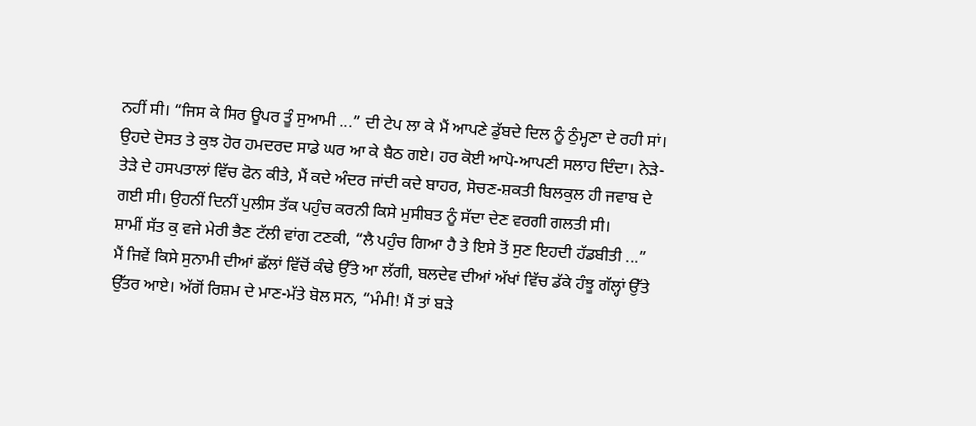ਨਹੀਂ ਸੀ। “ਜਿਸ ਕੇ ਸਿਰ ਊਪਰ ਤੂੰ ਸੁਆਮੀ ...” ਦੀ ਟੇਪ ਲਾ ਕੇ ਮੈਂ ਆਪਣੇ ਡੁੱਬਦੇ ਦਿਲ ਨੂੰ ਠੁੰਮ੍ਹਣਾ ਦੇ ਰਹੀ ਸਾਂ।
ਉਹਦੇ ਦੋਸਤ ਤੇ ਕੁਝ ਹੋਰ ਹਮਦਰਦ ਸਾਡੇ ਘਰ ਆ ਕੇ ਬੈਠ ਗਏ। ਹਰ ਕੋਈ ਆਪੋ-ਆਪਣੀ ਸਲਾਹ ਦਿੰਦਾ। ਨੇੜੇ-ਤੇੜੇ ਦੇ ਹਸਪਤਾਲਾਂ ਵਿੱਚ ਫੋਨ ਕੀਤੇ, ਮੈਂ ਕਦੇ ਅੰਦਰ ਜਾਂਦੀ ਕਦੇ ਬਾਹਰ, ਸੋਚਣ-ਸ਼ਕਤੀ ਬਿਲਕੁਲ ਹੀ ਜਵਾਬ ਦੇ ਗਈ ਸੀ। ਉਹਨੀਂ ਦਿਨੀਂ ਪੁਲੀਸ ਤੱਕ ਪਹੁੰਚ ਕਰਨੀ ਕਿਸੇ ਮੁਸੀਬਤ ਨੂੰ ਸੱਦਾ ਦੇਣ ਵਰਗੀ ਗਲਤੀ ਸੀ।
ਸ਼ਾਮੀਂ ਸੱਤ ਕੁ ਵਜੇ ਮੇਰੀ ਭੈਣ ਟੱਲੀ ਵਾਂਗ ਟਣਕੀ, “ਲੈ ਪਹੁੰਚ ਗਿਆ ਹੈ ਤੇ ਇਸੇ ਤੋਂ ਸੁਣ ਇਹਦੀ ਹੱਡਬੀਤੀ ...”
ਮੈਂ ਜਿਵੇਂ ਕਿਸੇ ਸੁਨਾਮੀ ਦੀਆਂ ਛੱਲਾਂ ਵਿੱਚੋਂ ਕੰਢੇ ਉੱਤੇ ਆ ਲੱਗੀ, ਬਲਦੇਵ ਦੀਆਂ ਅੱਖਾਂ ਵਿੱਚ ਡੱਕੇ ਹੰਝੂ ਗੱਲ੍ਹਾਂ ਉੱਤੇ ਉੱਤਰ ਆਏ। ਅੱਗੋਂ ਰਿਸ਼ਮ ਦੇ ਮਾਣ-ਮੱਤੇ ਬੋਲ ਸਨ, “ਮੰਮੀ! ਮੈਂ ਤਾਂ ਬੜੇ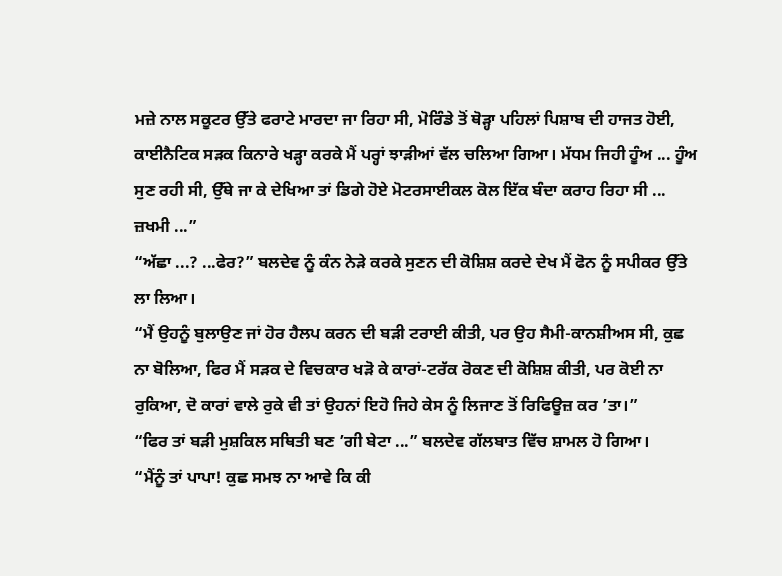ਮਜ਼ੇ ਨਾਲ ਸਕੂਟਰ ਉੱਤੇ ਫਰਾਟੇ ਮਾਰਦਾ ਜਾ ਰਿਹਾ ਸੀ, ਮੋਰਿੰਡੇ ਤੋਂ ਥੋੜ੍ਹਾ ਪਹਿਲਾਂ ਪਿਸ਼ਾਬ ਦੀ ਹਾਜਤ ਹੋਈ, ਕਾਈਨੈਟਿਕ ਸੜਕ ਕਿਨਾਰੇ ਖੜ੍ਹਾ ਕਰਕੇ ਮੈਂ ਪਰ੍ਹਾਂ ਝਾੜੀਆਂ ਵੱਲ ਚਲਿਆ ਗਿਆ। ਮੱਧਮ ਜਿਹੀ ਹੂੰਅ ... ਹੂੰਅ ਸੁਣ ਰਹੀ ਸੀ, ਉੱਥੇ ਜਾ ਕੇ ਦੇਖਿਆ ਤਾਂ ਡਿਗੇ ਹੋਏ ਮੋਟਰਸਾਈਕਲ ਕੋਲ ਇੱਕ ਬੰਦਾ ਕਰਾਹ ਰਿਹਾ ਸੀ ... ਜ਼ਖਮੀ ...”
“ਅੱਛਾ ...? ...ਫੇਰ?” ਬਲਦੇਵ ਨੂੰ ਕੰਨ ਨੇੜੇ ਕਰਕੇ ਸੁਣਨ ਦੀ ਕੋਸ਼ਿਸ਼ ਕਰਦੇ ਦੇਖ ਮੈਂ ਫੋਨ ਨੂੰ ਸਪੀਕਰ ਉੱਤੇ ਲਾ ਲਿਆ।
“ਮੈਂ ਉਹਨੂੰ ਬੁਲਾਉਣ ਜਾਂ ਹੋਰ ਹੈਲਪ ਕਰਨ ਦੀ ਬੜੀ ਟਰਾਈ ਕੀਤੀ, ਪਰ ਉਹ ਸੈਮੀ-ਕਾਨਸ਼ੀਅਸ ਸੀ, ਕੁਛ ਨਾ ਬੋਲਿਆ, ਫਿਰ ਮੈਂ ਸੜਕ ਦੇ ਵਿਚਕਾਰ ਖੜੋ ਕੇ ਕਾਰਾਂ-ਟਰੱਕ ਰੋਕਣ ਦੀ ਕੋਸ਼ਿਸ਼ ਕੀਤੀ, ਪਰ ਕੋਈ ਨਾ ਰੁਕਿਆ, ਦੋ ਕਾਰਾਂ ਵਾਲੇ ਰੁਕੇ ਵੀ ਤਾਂ ਉਹਨਾਂ ਇਹੋ ਜਿਹੇ ਕੇਸ ਨੂੰ ਲਿਜਾਣ ਤੋਂ ਰਿਫਿਊਜ਼ ਕਰ ’ਤਾ।”
“ਫਿਰ ਤਾਂ ਬੜੀ ਮੁਸ਼ਕਿਲ ਸਥਿਤੀ ਬਣ ’ਗੀ ਬੇਟਾ ...” ਬਲਦੇਵ ਗੱਲਬਾਤ ਵਿੱਚ ਸ਼ਾਮਲ ਹੋ ਗਿਆ।
“ਮੈਂਨੂੰ ਤਾਂ ਪਾਪਾ! ਕੁਛ ਸਮਝ ਨਾ ਆਵੇ ਕਿ ਕੀ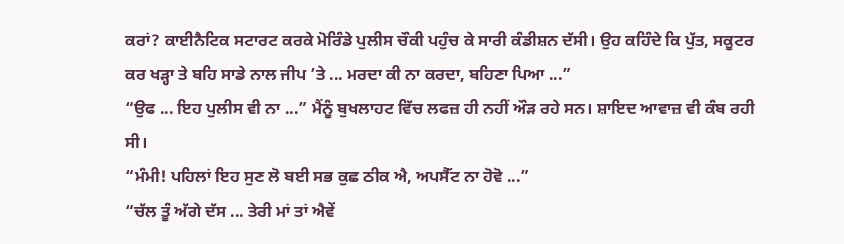ਕਰਾਂ? ਕਾਈਨੈਟਿਕ ਸਟਾਰਟ ਕਰਕੇ ਮੋਰਿੰਡੇ ਪੁਲੀਸ ਚੌਕੀ ਪਹੁੰਚ ਕੇ ਸਾਰੀ ਕੰਡੀਸ਼ਨ ਦੱਸੀ। ਉਹ ਕਹਿੰਦੇ ਕਿ ਪੁੱਤ, ਸਕੂਟਰ ਕਰ ਖੜ੍ਹਾ ਤੇ ਬਹਿ ਸਾਡੇ ਨਾਲ ਜੀਪ ’ਤੇ ... ਮਰਦਾ ਕੀ ਨਾ ਕਰਦਾ, ਬਹਿਣਾ ਪਿਆ ...”
“ਉਫ ... ਇਹ ਪੁਲੀਸ ਵੀ ਨਾ ...” ਮੈਂਨੂੰ ਬੁਖਲਾਹਟ ਵਿੱਚ ਲਫਜ਼ ਹੀ ਨਹੀਂ ਔੜ ਰਹੇ ਸਨ। ਸ਼ਾਇਦ ਆਵਾਜ਼ ਵੀ ਕੰਬ ਰਹੀ ਸੀ।
“ਮੰਮੀ! ਪਹਿਲਾਂ ਇਹ ਸੁਣ ਲੋ ਬਈ ਸਭ ਕੁਛ ਠੀਕ ਐ, ਅਪਸੈੱਟ ਨਾ ਹੋਵੋ ...”
“ਚੱਲ ਤੂੰ ਅੱਗੇ ਦੱਸ ... ਤੇਰੀ ਮਾਂ ਤਾਂ ਐਵੇਂ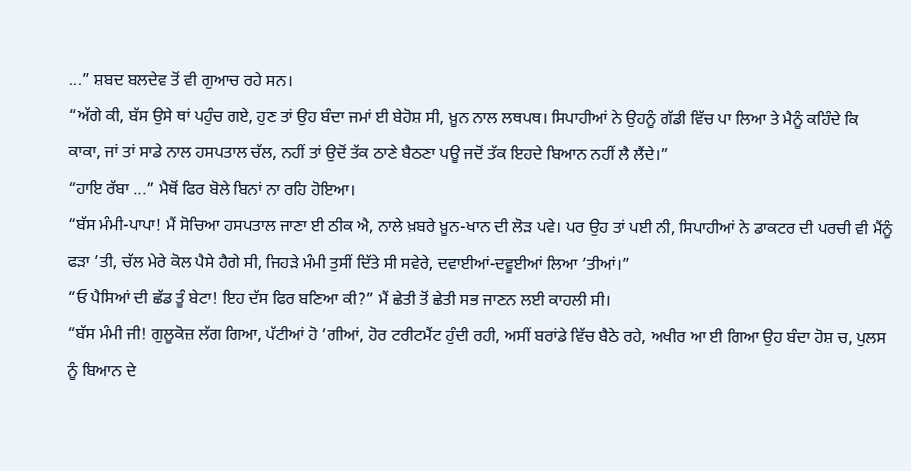...” ਸ਼ਬਦ ਬਲਦੇਵ ਤੋਂ ਵੀ ਗੁਆਚ ਰਹੇ ਸਨ।
“ਅੱਗੇ ਕੀ, ਬੱਸ ਉਸੇ ਥਾਂ ਪਹੁੰਚ ਗਏ, ਹੁਣ ਤਾਂ ਉਹ ਬੰਦਾ ਜਮਾਂ ਈ ਬੇਹੋਸ਼ ਸੀ, ਖ਼ੂਨ ਨਾਲ ਲਥਪਥ। ਸਿਪਾਹੀਆਂ ਨੇ ਉਹਨੂੰ ਗੱਡੀ ਵਿੱਚ ਪਾ ਲਿਆ ਤੇ ਮੈਨੂੰ ਕਹਿੰਦੇ ਕਿ ਕਾਕਾ, ਜਾਂ ਤਾਂ ਸਾਡੇ ਨਾਲ ਹਸਪਤਾਲ ਚੱਲ, ਨਹੀਂ ਤਾਂ ਉਦੋਂ ਤੱਕ ਠਾਣੇ ਬੈਠਣਾ ਪਊ ਜਦੋਂ ਤੱਕ ਇਹਦੇ ਬਿਆਨ ਨਹੀਂ ਲੈ ਲੈਂਦੇ।”
“ਹਾਇ ਰੱਬਾ ...” ਮੈਥੋਂ ਫਿਰ ਬੋਲੇ ਬਿਨਾਂ ਨਾ ਰਹਿ ਹੋਇਆ।
“ਬੱਸ ਮੰਮੀ-ਪਾਪਾ! ਮੈਂ ਸੋਚਿਆ ਹਸਪਤਾਲ ਜਾਣਾ ਈ ਠੀਕ ਐ, ਨਾਲੇ ਖ਼ਬਰੇ ਖ਼ੂਨ-ਖਾਨ ਦੀ ਲੋੜ ਪਵੇ। ਪਰ ਉਹ ਤਾਂ ਪਈ ਨੀ, ਸਿਪਾਹੀਆਂ ਨੇ ਡਾਕਟਰ ਦੀ ਪਰਚੀ ਵੀ ਮੈਂਨੂੰ ਫੜਾ ’ਤੀ, ਚੱਲ ਮੇਰੇ ਕੋਲ ਪੈਸੇ ਹੈਗੇ ਸੀ, ਜਿਹੜੇ ਮੰਮੀ ਤੁਸੀਂ ਦਿੱਤੇ ਸੀ ਸਵੇਰੇ, ਦਵਾਈਆਂ-ਦਵੂਈਆਂ ਲਿਆ ’ਤੀਆਂ।”
“ਓ ਪੈਸਿਆਂ ਦੀ ਛੱਡ ਤੂੰ ਬੇਟਾ! ਇਹ ਦੱਸ ਫਿਰ ਬਣਿਆ ਕੀ?” ਮੈਂ ਛੇਤੀ ਤੋਂ ਛੇਤੀ ਸਭ ਜਾਣਨ ਲਈ ਕਾਹਲੀ ਸੀ।
“ਬੱਸ ਮੰਮੀ ਜੀ! ਗੁਲੂਕੋਜ਼ ਲੱਗ ਗਿਆ, ਪੱਟੀਆਂ ਹੋ ’ਗੀਆਂ, ਹੋਰ ਟਰੀਟਮੈਂਟ ਹੁੰਦੀ ਰਹੀ, ਅਸੀਂ ਬਰਾਂਡੇ ਵਿੱਚ ਬੈਠੇ ਰਹੇ, ਅਖੀਰ ਆ ਈ ਗਿਆ ਉਹ ਬੰਦਾ ਹੋਸ਼ ਚ, ਪੁਲਸ ਨੂੰ ਬਿਆਨ ਦੇ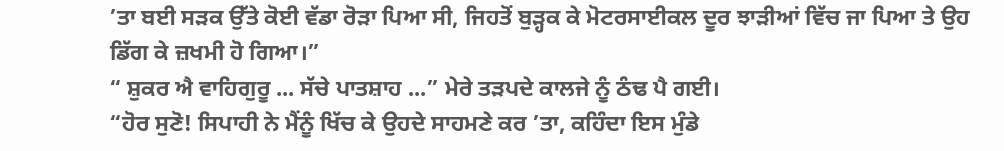’ਤਾ ਬਈ ਸੜਕ ਉੱਤੇ ਕੋਈ ਵੱਡਾ ਰੋੜਾ ਪਿਆ ਸੀ, ਜਿਹਤੋਂ ਬੁੜ੍ਹਕ ਕੇ ਮੋਟਰਸਾਈਕਲ ਦੂਰ ਝਾੜੀਆਂ ਵਿੱਚ ਜਾ ਪਿਆ ਤੇ ਉਹ ਡਿੱਗ ਕੇ ਜ਼ਖਮੀ ਹੋ ਗਿਆ।”
“ ਸ਼ੁਕਰ ਐ ਵਾਹਿਗੁਰੂ ... ਸੱਚੇ ਪਾਤਸ਼ਾਹ ...” ਮੇਰੇ ਤੜਪਦੇ ਕਾਲਜੇ ਨੂੰ ਠੰਢ ਪੈ ਗਈ।
“ਹੋਰ ਸੁਣੋ! ਸਿਪਾਹੀ ਨੇ ਮੈਂਨੂੰ ਖਿੱਚ ਕੇ ਉਹਦੇ ਸਾਹਮਣੇ ਕਰ ’ਤਾ, ਕਹਿੰਦਾ ਇਸ ਮੁੰਡੇ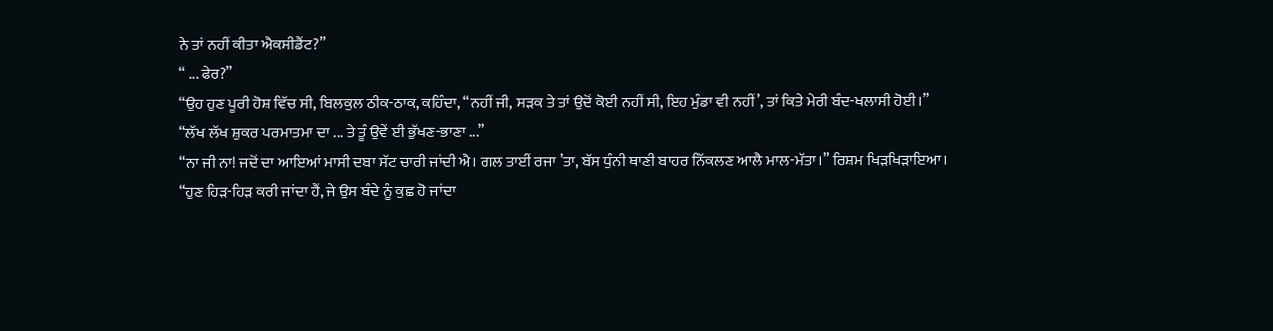ਨੇ ਤਾਂ ਨਹੀਂ ਕੀਤਾ ਐਕਸੀਡੈਂਟ?”
“ ... ਫੇਰ?”
“ਉਹ ਹੁਣ ਪੂਰੀ ਹੋਸ਼ ਵਿੱਚ ਸੀ, ਬਿਲਕੁਲ ਠੀਕ-ਠਾਕ, ਕਹਿੰਦਾ, “ਨਹੀਂ ਜੀ, ਸੜਕ ਤੇ ਤਾਂ ਉਦੋਂ ਕੋਈ ਨਹੀਂ ਸੀ, ਇਹ ਮੁੰਡਾ ਵੀ ਨਹੀਂ’, ਤਾਂ ਕਿਤੇ ਮੇਰੀ ਬੰਦ-ਖਲਾਸੀ ਹੋਈ।”
“ਲੱਖ ਲੱਖ ਸ਼ੁਕਰ ਪਰਮਾਤਮਾ ਦਾ ... ਤੇ ਤੂੰ ਉਵੇਂ ਈ ਭੁੱਖਣ-ਭਾਣਾ ...”
“ਨਾ ਜੀ ਨਾ! ਜਦੋਂ ਦਾ ਆਇਆਂ ਮਾਸੀ ਦਬਾ ਸੱਟ ਚਾਰੀ ਜਾਂਦੀ ਐ। ਗਲ ਤਾਈਂ ਰਜਾ ’ਤਾ, ਬੱਸ ਧੁੰਨੀ ਥਾਣੀ ਬਾਹਰ ਨਿੱਕਲਣ ਆਲੈ ਮਾਲ-ਮੱਤਾ।” ਰਿਸ਼ਮ ਖਿੜਖਿੜਾਇਆ।
“ਹੁਣ ਹਿੜ-ਹਿੜ ਕਰੀ ਜਾਂਦਾ ਹੈਂ, ਜੇ ਉਸ ਬੰਦੇ ਨੂੰ ਕੁਛ ਹੋ ਜਾਂਦਾ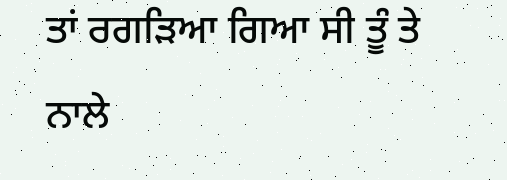ਤਾਂ ਰਗੜਿਆ ਗਿਆ ਸੀ ਤੂੰ ਤੇ ਨਾਲੇ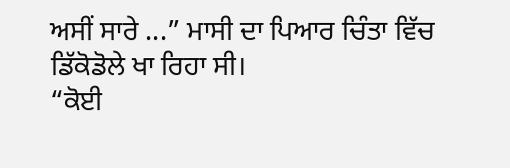ਅਸੀਂ ਸਾਰੇ ...” ਮਾਸੀ ਦਾ ਪਿਆਰ ਚਿੰਤਾ ਵਿੱਚ ਡਿੱਕੋਡੋਲੇ ਖਾ ਰਿਹਾ ਸੀ।
“ਕੋਈ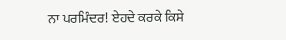ਨਾ ਪਰਮਿੰਦਰ! ਏਹਦੇ ਕਰਕੇ ਕਿਸੇ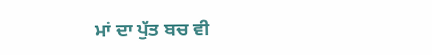ਮਾਂ ਦਾ ਪੁੱਤ ਬਚ ਵੀ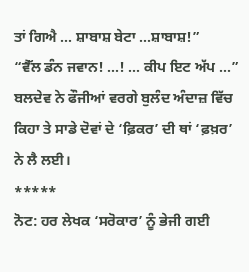ਤਾਂ ਗਿਐ ... ਸ਼ਾਬਾਸ਼ ਬੇਟਾ ...ਸ਼ਾਬਾਸ਼!”
“ਵੈੱਲ ਡੰਨ ਜਵਾਨ! ...! ... ਕੀਪ ਇਟ ਅੱਪ ...” ਬਲਦੇਵ ਨੇ ਫੌਜੀਆਂ ਵਰਗੇ ਬੁਲੰਦ ਅੰਦਾਜ਼ ਵਿੱਚ ਕਿਹਾ ਤੇ ਸਾਡੇ ਦੋਵਾਂ ਦੇ ‘ਫ਼ਿਕਰ’ ਦੀ ਥਾਂ ‘ਫ਼ਖ਼ਰ’ ਨੇ ਲੈ ਲਈ।
*****
ਨੋਟ: ਹਰ ਲੇਖਕ ‘ਸਰੋਕਾਰ’ ਨੂੰ ਭੇਜੀ ਗਈ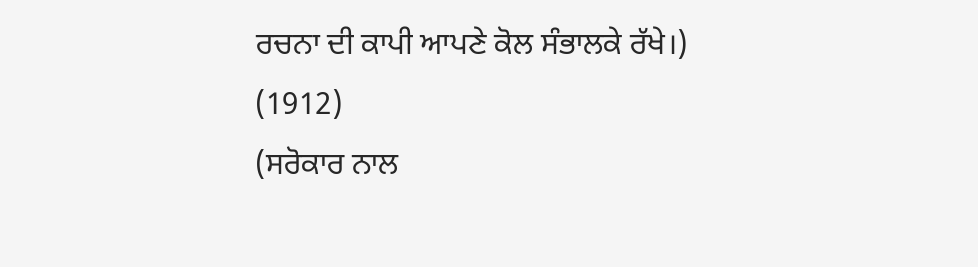ਰਚਨਾ ਦੀ ਕਾਪੀ ਆਪਣੇ ਕੋਲ ਸੰਭਾਲਕੇ ਰੱਖੇ।)
(1912)
(ਸਰੋਕਾਰ ਨਾਲ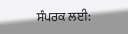ਸੰਪਰਕ ਲਈ: